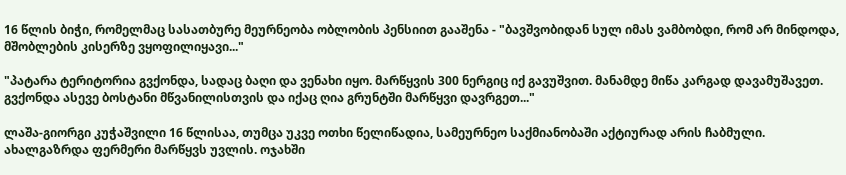16 წლის ბიჭი, რომელმაც სასათბურე მეურნეობა ობლობის პენსიით გააშენა - "ბავშვობიდან სულ იმას ვამბობდი, რომ არ მინდოდა, მშობლების კისერზე ვყოფილიყავი..."

"პატარა ტერიტორია გვქონდა, სადაც ბაღი და ვენახი იყო. მარწყვის 300 ნერგიც იქ გავუშვით. მანამდე მიწა კარგად დავამუშავეთ. გვქონდა ასევე ბოსტანი მწვანილისთვის და იქაც ღია გრუნტში მარწყვი დავრგეთ..."

ლაშა-გიორგი კუჭაშვილი 16 წლისაა, თუმცა უკვე ოთხი წელიწადია, სამეურნეო საქმიანობაში აქტიურად არის ჩაბმული. ახალგაზრდა ფერმერი მარწყვს უვლის. ოჯახში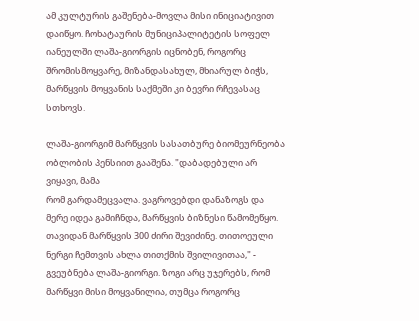ამ კულტურის გაშენება-მოვლა მისი ინიციატივით დაიწყო. ჩოხატაურის მუნიციპალიტეტის სოფელ იანეულში ლაშა-გიორგის იცნობენ, როგორც შრომისმოყვარე, მიზანდასახულ, მხიარულ ბიჭს, მარწყვის მოყვანის საქმეში კი ბევრი რჩევასაც სთხოვს.

ლაშა-გიორგიმ მარწყვის სასათბურე ბიომეურნეობა ობლობის პენსიით გააშენა. "დაბადებული არ ვიყავი, მამა
რომ გარდამეცვალა. ვაგროვებდი დანაზოგს და მერე იდეა გამიჩნდა, მარწყვის ბიზნესი წამომეწყო. თავიდან მარწყვის 300 ძირი შევიძინე. თითოეული ნერგი ჩემთვის ახლა თითქმის შვილივითაა," - გვეუბნება ლაშა-გიორგი. ზოგი არც უჯერებს, რომ მარწყვი მისი მოყვანილია, თუმცა როგორც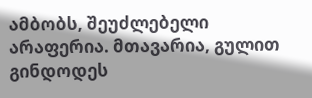ამბობს, შეუძლებელი არაფერია. მთავარია, გულით გინდოდეს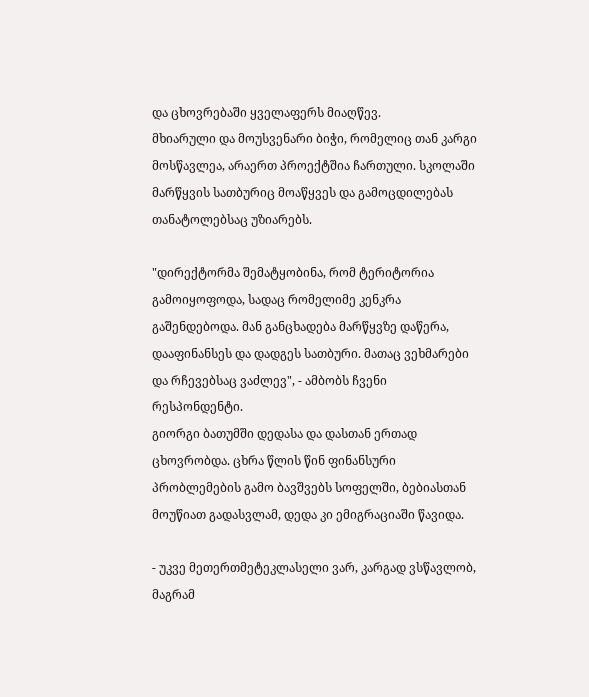და ცხოვრებაში ყველაფერს მიაღწევ.
მხიარული და მოუსვენარი ბიჭი, რომელიც თან კარგი მოსწავლეა, არაერთ პროექტშია ჩართული. სკოლაში მარწყვის სათბურიც მოაწყვეს და გამოცდილებას თანატოლებსაც უზიარებს.

"დირექტორმა შემატყობინა, რომ ტერიტორია გამოიყოფოდა, სადაც რომელიმე კენკრა გაშენდებოდა. მან განცხადება მარწყვზე დაწერა, დააფინანსეს და დადგეს სათბური. მათაც ვეხმარები და რჩევებსაც ვაძლევ", - ამბობს ჩვენი რესპონდენტი.
გიორგი ბათუმში დედასა და დასთან ერთად ცხოვრობდა. ცხრა წლის წინ ფინანსური პრობლემების გამო ბავშვებს სოფელში, ბებიასთან მოუწიათ გადასვლამ, დედა კი ემიგრაციაში წავიდა.

- უკვე მეთერთმეტეკლასელი ვარ, კარგად ვსწავლობ, მაგრამ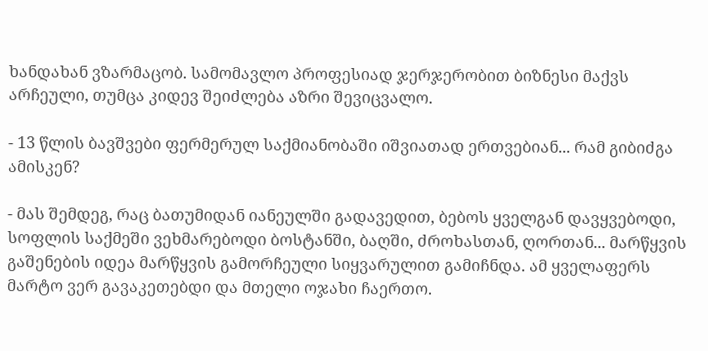ხანდახან ვზარმაცობ. სამომავლო პროფესიად ჯერჯერობით ბიზნესი მაქვს არჩეული, თუმცა კიდევ შეიძლება აზრი შევიცვალო.

- 13 წლის ბავშვები ფერმერულ საქმიანობაში იშვიათად ერთვებიან... რამ გიბიძგა ამისკენ?

- მას შემდეგ, რაც ბათუმიდან იანეულში გადავედით, ბებოს ყველგან დავყვებოდი, სოფლის საქმეში ვეხმარებოდი ბოსტანში, ბაღში, ძროხასთან, ღორთან... მარწყვის გაშენების იდეა მარწყვის გამორჩეული სიყვარულით გამიჩნდა. ამ ყველაფერს მარტო ვერ გავაკეთებდი და მთელი ოჯახი ჩაერთო.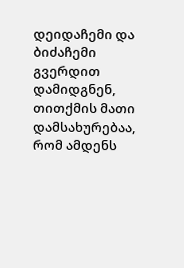დეიდაჩემი და ბიძაჩემი გვერდით დამიდგნენ, თითქმის მათი დამსახურებაა, რომ ამდენს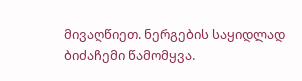მივაღწიეთ. ნერგების საყიდლად ბიძაჩემი წამომყვა.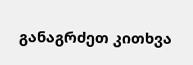განაგრძეთ კითხვა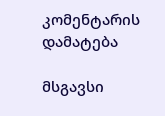კომენტარის დამატება

მსგავსი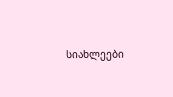სიახლეები